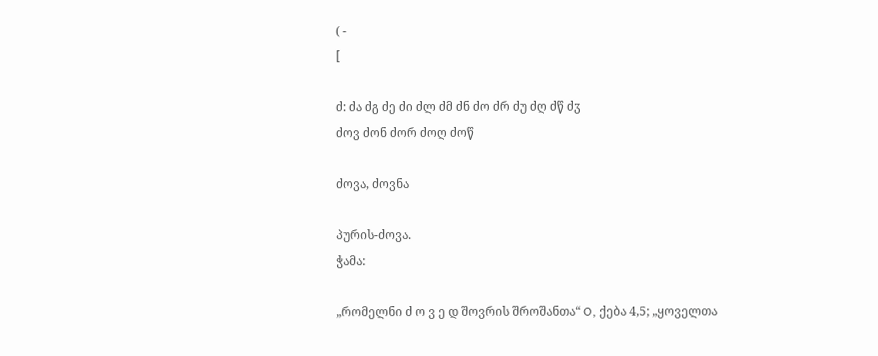( -
[

ძ: ძა ძგ ძე ძი ძლ ძმ ძნ ძო ძრ ძუ ძღ ძწ ძჳ
ძოვ ძონ ძორ ძოღ ძოწ

ძოვა, ძოვნა

პურის-ძოვა.
ჭამა:

„რომელნი ძ ო ვ ე დ შოვრის შროშანთა“ O, ქება 4,5; „ყოველთა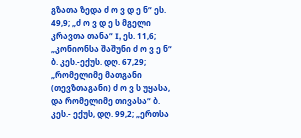გზათა ზედა ძ ო ვ დ ე ნ“ ეს. 49,9; „ძ ო ვ დ ე ს მგელი კრავთა თანა“ I, ეს. 11,6; „კონიონსა შაშუნი ძ ო ვ ე ნ“
ბ. კეს.-ექუს. დღ. 67,29; „რომელიმე მათგანი (თევზთაგანი) ძ ო ვ ს უყასა, და რომელიმე თივასა“ ბ. კეს.- ექუს, დღ. 99,2; „ერთსა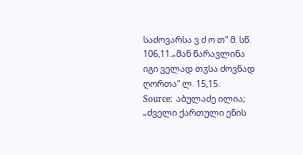საძოვარსა ვ ძ ო თ“ მ. სწ. 106,11.„მან წარავლინა
იგი ველად თჳსა ძოვნად ღორთა“ ლ. 15,15.
Source: აბულაძე ილია; „ძველი ქართული ენის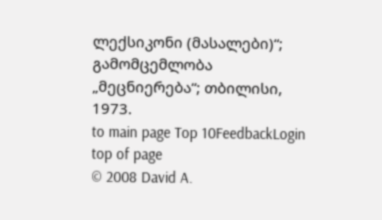ლექსიკონი (მასალები)“; გამომცემლობა „მეცნიერება“; თბილისი, 1973.
to main page Top 10FeedbackLogin top of page
© 2008 David A.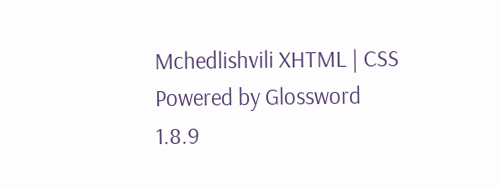Mchedlishvili XHTML | CSS Powered by Glossword 1.8.9